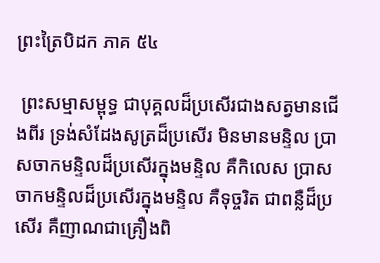ព្រះត្រៃបិដក ភាគ ៥៤

 ព្រះសម្មាសម្ពុទ្ធ ជាបុគ្គលដ៏ប្រសើរជាងសត្វមានជើងពីរ ទ្រង់សំដែងសូត្រដ៏ប្រសើរ មិនមានមន្ទិល ប្រាសចាកមន្ទិលដ៏ប្រសើរក្នុងមន្ទិល គឺកិលេស ប្រាសចាកមន្ទិលដ៏ប្រសើរក្នុងមន្ទិល គឺទុច្ចរិត ជាពន្លឺដ៏ប្រសើរ គឺញាណជាគ្រឿងពិ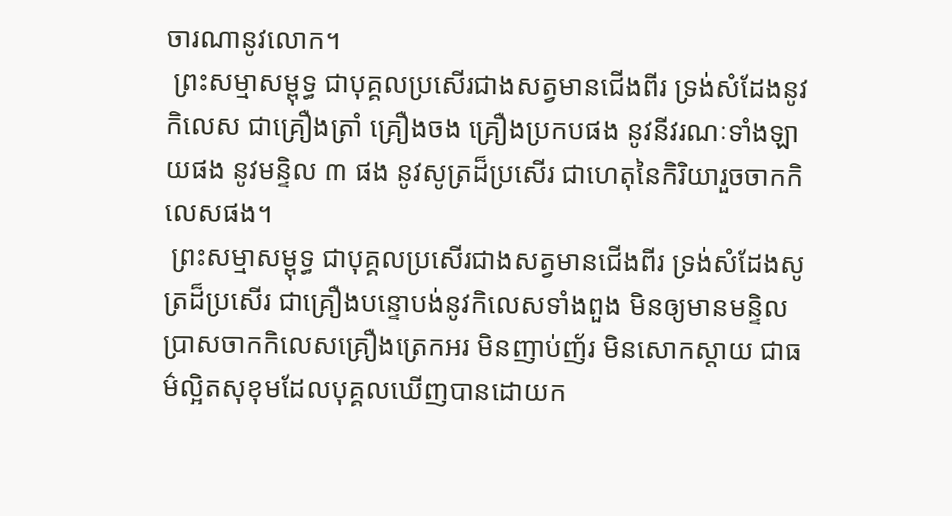ចារណានូវលោក។
 ព្រះសម្មាសម្ពុទ្ធ ជាបុគ្គលប្រសើរជាងសត្វមានជើងពីរ ទ្រង់សំដែងនូវកិលេស ជាគ្រឿងត្រាំ គ្រឿងចង គ្រឿងប្រកបផង នូវនីវរណៈទាំងឡាយផង នូវមន្ទិល ៣ ផង នូវសូត្រដ៏ប្រសើរ ជាហេតុនៃកិរិយារួចចាកកិលេសផង។
 ព្រះសម្មាសម្ពុទ្ធ ជាបុគ្គលប្រសើរជាងសត្វមានជើងពីរ ទ្រង់សំដែងសូត្រដ៏ប្រសើរ ជាគ្រឿងបន្ទោបង់នូវកិលេសទាំងពួង មិនឲ្យមានមន្ទិល ប្រាសចាកកិលេសគ្រឿងត្រេកអរ មិនញាប់ញ័រ មិនសោកស្តាយ ជាធម៌ល្អិតសុខុមដែលបុគ្គលឃើញបានដោយក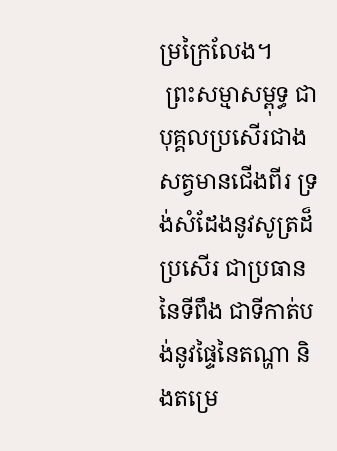ម្រក្រៃលែង។
 ព្រះសម្មាសម្ពុទ្ធ ជាបុគ្គលប្រសើរជាងសត្វមានជើងពីរ ទ្រង់សំដែងនូវសូត្រដ៏ប្រសើរ ជាប្រធាននៃទីពឹង ជាទីកាត់បង់នូវផ្ទៃនៃតណ្ហា និងតម្រេ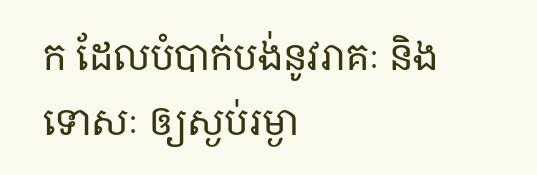ក ដែលបំបាក់បង់នូវរាគៈ និងទោសៈ ឲ្យស្ងប់រម្ងា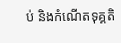ប់ និងកំណើតទុគ្គតិ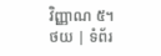វិញ្ញាណ ៥។
ថយ | ទំព័រ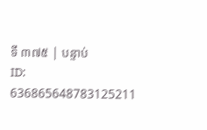ទី ៣៧៥ | បន្ទាប់
ID: 636865648783125211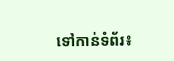ទៅកាន់ទំព័រ៖